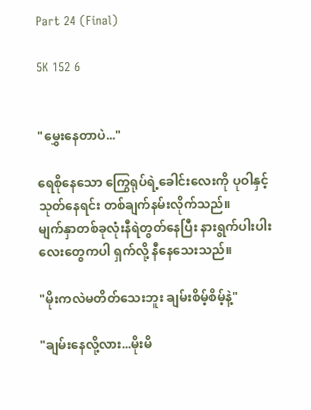Part 24 (Final)

5K 152 6


"မွှေးနေတာပဲ..."

ရေစိုနေသော ကြွေရုပ်ရဲ့ခေါင်းလေးကို ပုဝါနှင့် သုတ်နေရင်း တစ်ချက်နမ်းလိုက်သည်။
မျက်နှာတစ်ခုလုံးနီရဲတွတ်နေပြီး နားရွက်ပါးပါးလေးတွေကပါ ရှက်လို့ နီနေသေးသည်။

"မိုးကလဲမတိတ်သေးဘူး ချမ်းစိမ့်စိမ့်နဲ့"

"ချမ်းနေလို့လား...မိုးမိ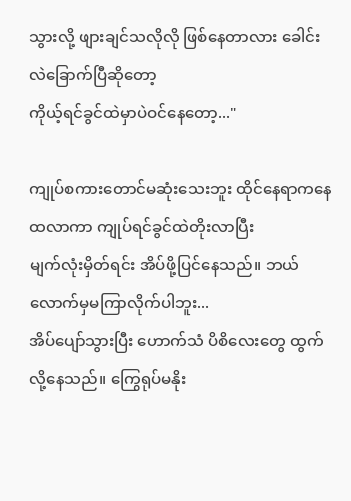သွားလို့ ဖျားချင်သလိုလို ဖြစ်နေတာလား ခေါင်းလဲခြောက်ပြီဆိုတော့
ကိုယ့်ရင်ခွင်ထဲမှာပဲဝင်နေတော့..."

ကျုပ်စကားတောင်မဆုံးသေးဘူး ထိုင်နေရာကနေ ထလာကာ ကျုပ်ရင်ခွင်ထဲတိုးလာပြီး
မျက်လုံးမှိတ်ရင်း အိပ်ဖို့ပြင်နေသည်။ ဘယ်လောက်မှမကြာလိုက်ပါဘူး...
အိပ်ပျော်သွားပြီး ဟောက်သံ ပိစိလေးတွေ ထွက်လို့နေသည်။ ကြွေရုပ်မနိုး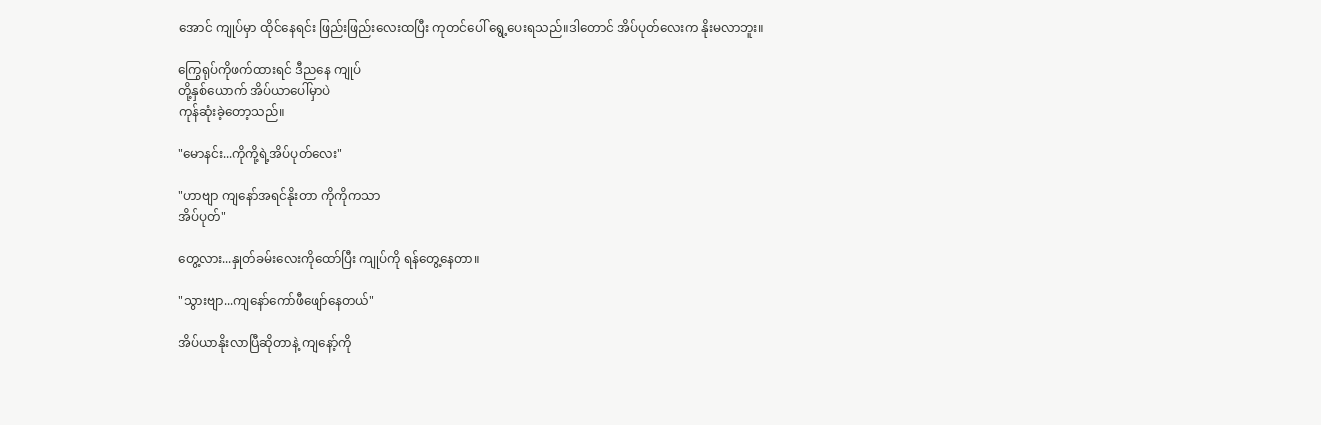အောင် ကျုပ်မှာ ထိုင်နေရင်း ဖြည်းဖြည်းလေးထပြီး ကုတင်ပေါ် ရွေ့ပေးရသည်။ဒါတောင် အိပ်ပုတ်လေးက နိုးမလာဘူး။

ကြွေရုပ်ကိုဖက်ထားရင် ဒီညနေ ကျုပ်
တို့နှစ်ယောက် အိပ်ယာပေါ်မှာပဲ
ကုန်ဆုံးခဲ့တော့သည်။

"မောနင်း...ကိုကို့ရဲ့အိပ်ပုတ်လေး"

"ဟာဗျာ ကျနော်အရင်နိုးတာ ကိုကိုကသာ
အိပ်ပုတ်"

တွေ့လား...နှုတ်ခမ်းလေးကိုထော်ပြီး ကျုပ်ကို ရန်တွေ့နေတာ။

"သွားဗျာ...ကျနော်ကော်ဖီဖျော်နေတယ်"

အိပ်ယာနိုးလာပြီဆိုတာနဲ့ ကျနော့်ကို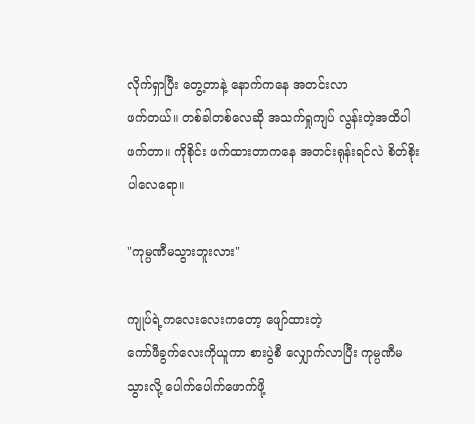လိုက်ရှာပြီး တွေ့တာနဲ့ နောက်ကနေ အတင်းလာ
ဖက်တယ်။ တစ်ခါတစ်လေဆို အသက်ရှုကျပ် လွန်းတဲ့အထိပါဖက်တာ။ ကိုစိုင်း ဖက်ထားတာကနေ အတင်းရုန်းရင်လဲ စိတ်စိုးပါလေရော။

"ကုမ္ပဏီမသွားဘူးလား"

ကျုပ်ရဲ့ကလေးလေးကတော့ ဖျော်ထားတဲ့
ကော်ဖီခွက်လေးကိုယူကာ စားပွဲစီ လျှောက်လာပြီး ကုမ္ပဏီမသွားလို့ ပေါက်ပေါက်ဖောက်ဖို့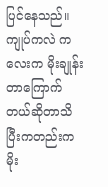ပြင်နေသည်။ ကျုပ်ကလဲ ကလေးက မိုးချုန်းတာကြောက်တယ်ဆိုတာသိပြီးကတည်းက
မိုး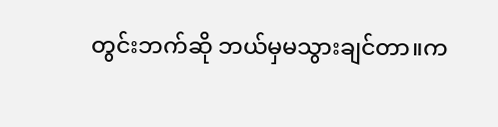တွင်းဘက်ဆို ဘယ်မှမသွားချင်တာ။က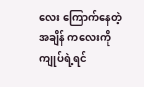လေး ကြောက်နေတဲ့အချိန် ကလေးကို ကျုပ်ရဲ့ရင်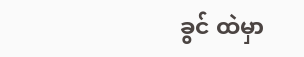ခွင် ထဲမှာ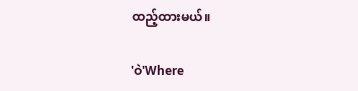ထည့်ထားမယ်။

'ဝဲ'Where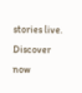stories live. Discover now